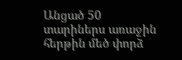Անցած 50 տարիներս առաջին հերթին մեծ փորձ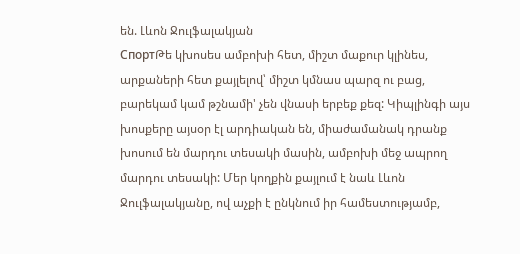են. Լևոն Ջուլֆալակյան
СпортԹե կխոսես ամբոխի հետ, միշտ մաքուր կլինես, արքաների հետ քայլելով՝ միշտ կմնաս պարզ ու բաց, բարեկամ կամ թշնամի' չեն վնասի երբեք քեզ: Կիպլինգի այս խոսքերը այսօր էլ արդիական են, միաժամանակ դրանք խոսում են մարդու տեսակի մասին, ամբոխի մեջ ապրող մարդու տեսակի: Մեր կողքին քայլում է նաև Լևոն Ջուլֆալակյանը, ով աչքի է ընկնում իր համեստությամբ,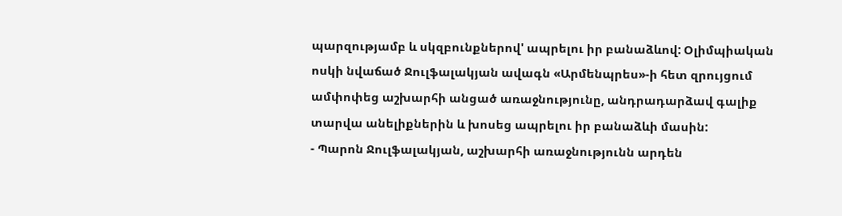պարզությամբ և սկզբունքներով' ապրելու իր բանաձևով: Օլիմպիական ոսկի նվաճած Ջուլֆալակյան ավագն «Արմենպրես»-ի հետ զրույցում ամփոփեց աշխարհի անցած առաջնությունը, անդրադարձավ գալիք տարվա անելիքներին և խոսեց ապրելու իր բանաձևի մասին:
- Պարոն Ջուլֆալակյան, աշխարհի առաջնությունն արդեն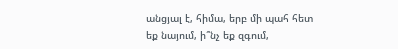անցյալ է, հիմա, երբ մի պահ հետ եք նայում, ի՞նչ եք զգում,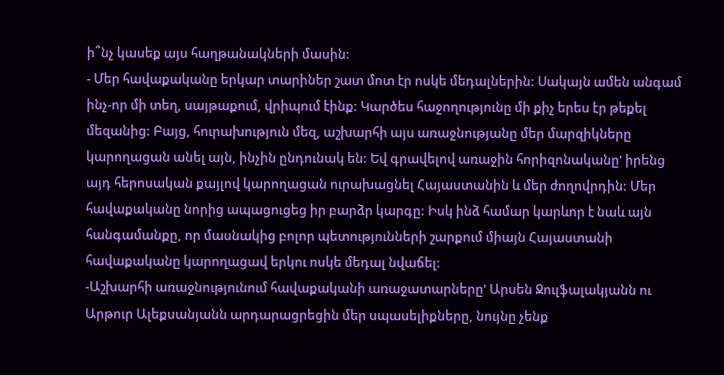ի՞նչ կասեք այս հաղթանակների մասին:
- Մեր հավաքականը երկար տարիներ շատ մոտ էր ոսկե մեդալներին: Սակայն ամեն անգամ ինչ-որ մի տեղ, սայթաքում, վրիպում էինք: Կարծես հաջողությունը մի քիչ երես էր թեքել մեզանից: Բայց, հուրախություն մեզ, աշխարհի այս առաջնությանը մեր մարզիկները կարողացան անել այն, ինչին ընդունակ են: Եվ գրավելով առաջին հորիզոնականը' իրենց այդ հերոսական քայլով կարողացան ուրախացնել Հայաստանին և մեր ժողովրդին: Մեր հավաքականը նորից ապացուցեց իր բարձր կարգը: Իսկ ինձ համար կարևոր է նաև այն հանգամանքը, որ մասնակից բոլոր պետությունների շարքում միայն Հայաստանի հավաքականը կարողացավ երկու ոսկե մեդալ նվաճել:
-Աշխարհի առաջնությունում հավաքականի առաջատարները' Արսեն Ջուլֆալակյանն ու Արթուր Ալեքսանյանն արդարացրեցին մեր սպասելիքները, նույնը չենք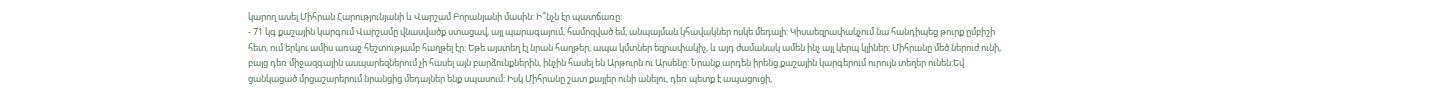կարող ասել Միհրան Հարությունյանի և Վարշամ Բորանյանի մասին: Ի՞նչն էր պատճառը:
- 71 կգ քաշային կարգում Վարշամը վնասվածք ստացավ, այլ պարագայում, համոզված եմ, անպայման կհավակներ ոսկե մեդալի: Կիսաեզրափակչում նա հանդիպեց թուրք ըմբիշի հետ, ում երկու ամիս առաջ հեշտությամբ հաղթել էր: Եթե այստեղ էլ նրան հաղթեր, ապա կմտներ եզրափակիչ, և այդ ժամանակ ամեն ինչ այլ կերպ կլիներ: Միհրանը մեծ ներուժ ունի, բայց դեռ միջազգային ասպարեզներում չի հասել այն բարձունքներին, ինչին հասել են Արթուրն ու Արսենը: Նրանք արդեն իրենց քաշային կարգերում ուրույն տեղեր ունեն:Եվ ցանկացած մրցաշարերում նրանցից մեդալներ ենք սպասում: Իսկ Միհրանը շատ քայլեր ունի անելու, դեռ պետք է ապացուցի,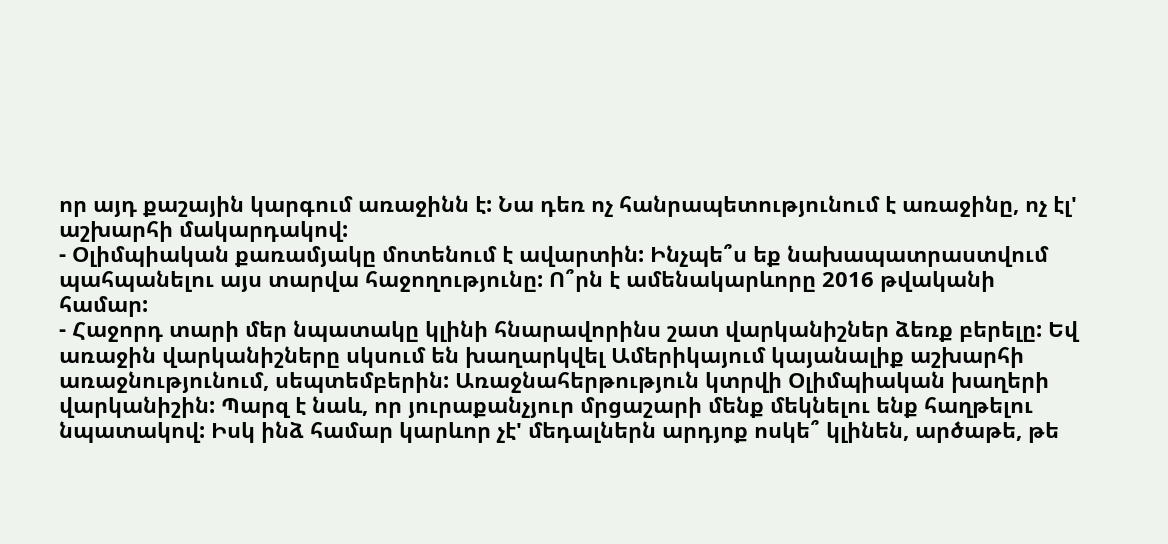որ այդ քաշային կարգում առաջինն է: Նա դեռ ոչ հանրապետությունում է առաջինը, ոչ էլ' աշխարհի մակարդակով:
- Օլիմպիական քառամյակը մոտենում է ավարտին: Ինչպե՞ս եք նախապատրաստվում պահպանելու այս տարվա հաջողությունը: Ո՞րն է ամենակարևորը 2016 թվականի համար:
- Հաջորդ տարի մեր նպատակը կլինի հնարավորինս շատ վարկանիշներ ձեռք բերելը: Եվ առաջին վարկանիշները սկսում են խաղարկվել Ամերիկայում կայանալիք աշխարհի առաջնությունում, սեպտեմբերին: Առաջնահերթություն կտրվի Օլիմպիական խաղերի վարկանիշին: Պարզ է նաև, որ յուրաքանչյուր մրցաշարի մենք մեկնելու ենք հաղթելու նպատակով: Իսկ ինձ համար կարևոր չէ' մեդալներն արդյոք ոսկե՞ կլինեն, արծաթե, թե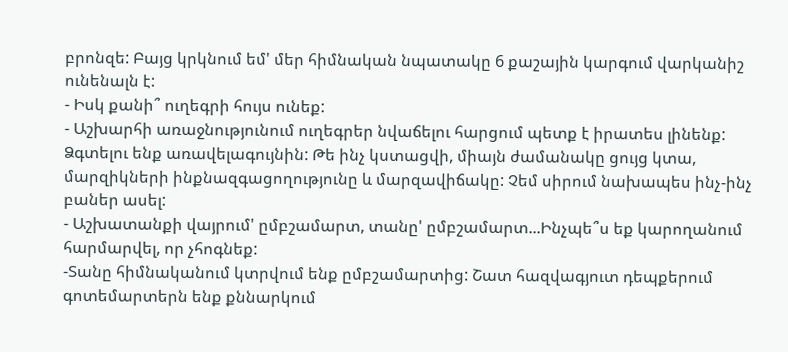բրոնզե: Բայց կրկնում եմ' մեր հիմնական նպատակը 6 քաշային կարգում վարկանիշ ունենալն է:
- Իսկ քանի՞ ուղեգրի հույս ունեք:
- Աշխարհի առաջնությունում ուղեգրեր նվաճելու հարցում պետք է իրատես լինենք: Ձգտելու ենք առավելագույնին: Թե ինչ կստացվի, միայն ժամանակը ցույց կտա, մարզիկների ինքնազգացողությունը և մարզավիճակը: Չեմ սիրում նախապես ինչ-ինչ բաներ ասել:
- Աշխատանքի վայրում' ըմբշամարտ, տանը' ըմբշամարտ...Ինչպե՞ս եք կարողանում հարմարվել, որ չհոգնեք:
-Տանը հիմնականում կտրվում ենք ըմբշամարտից: Շատ հազվագյուտ դեպքերում գոտեմարտերն ենք քննարկում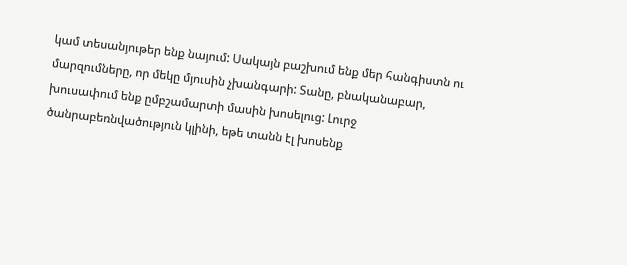կամ տեսանյութեր ենք նայում: Սակայն բաշխում ենք մեր հանգիստն ու մարզումները, որ մեկը մյուսին չխանգարի: Տանը, բնականաբար, խուսափում ենք ըմբշամարտի մասին խոսելուց: Լուրջ ծանրաբեռնվածություն կլինի, եթե տանն էլ խոսենք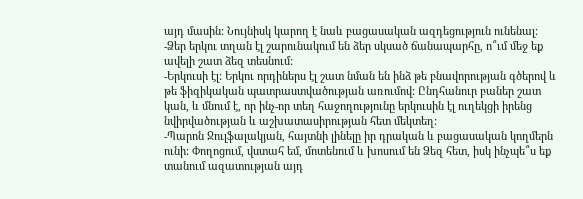այդ մասին: Նույնիսկ կարող է նաև բացասական ազդեցություն ունենալ:
-Ձեր երկու տղան էլ շարունակում են ձեր սկսած ճանապարհը, ո՞ւմ մեջ եք ավելի շատ ձեզ տեսնում:
-Երկուսի էլ: Երկու որդիներս էլ շատ նման են ինձ թե բնավորության գծերով և թե ֆիզիկական պատրաստվածության առումով: Ընդհանուր բաներ շատ կան, և մնում է, որ ինչ-որ տեղ հաջողությունը երկուսին էլ ուղեկցի իրենց նվիրվածության և աշխատասիրության հետ մեկտեղ:
-Պարոն Ջուլֆալակյան, հայտնի լինելը իր դրական և բացասական կողմերն ունի: Փողոցում, վստահ եմ, մոտենում և խոսում են Ձեզ հետ, իսկ ինչպե՞ս եք տանում ազատության այդ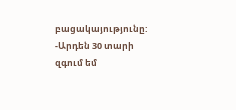բացակայությունը:
-Արդեն 30 տարի զգում եմ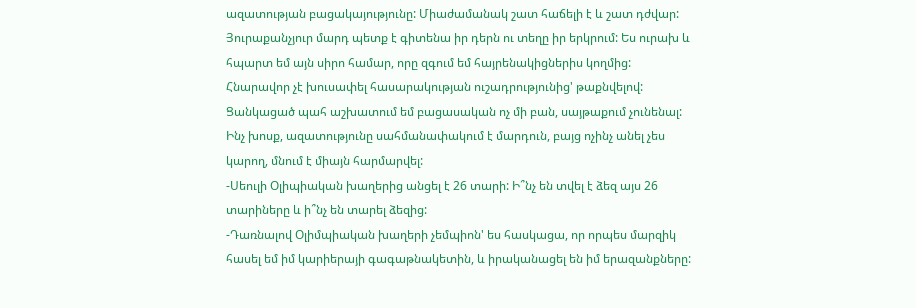ազատության բացակայությունը: Միաժամանակ շատ հաճելի է և շատ դժվար: Յուրաքանչյուր մարդ պետք է գիտենա իր դերն ու տեղը իր երկրում: Ես ուրախ և հպարտ եմ այն սիրո համար, որը զգում եմ հայրենակիցներիս կողմից: Հնարավոր չէ խուսափել հասարակության ուշադրությունից' թաքնվելով: Ցանկացած պահ աշխատում եմ բացասական ոչ մի բան, սայթաքում չունենալ: Ինչ խոսք, ազատությունը սահմանափակում է մարդուն, բայց ոչինչ անել չես կարող, մնում է միայն հարմարվել:
-Սեուլի Օլիպիական խաղերից անցել է 26 տարի: Ի՞նչ են տվել է ձեզ այս 26 տարիները և ի՞նչ են տարել ձեզից:
-Դառնալով Օլիմպիական խաղերի չեմպիոն' ես հասկացա, որ որպես մարզիկ հասել եմ իմ կարիերայի գագաթնակետին, և իրականացել են իմ երազանքները: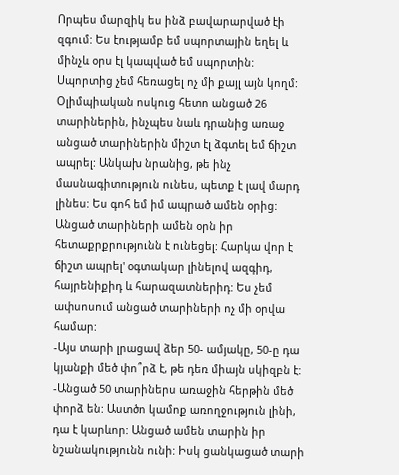Որպես մարզիկ ես ինձ բավարարված էի զգում: Ես էությամբ եմ սպորտային եղել և մինչև օրս էլ կապված եմ սպորտին: Սպորտից չեմ հեռացել ոչ մի քայլ այն կողմ: Օլիմպիական ոսկուց հետո անցած 26 տարիներին, ինչպես նաև դրանից առաջ անցած տարիներին միշտ էլ ձգտել եմ ճիշտ ապրել: Անկախ նրանից, թե ինչ մասնագիտություն ունես, պետք է լավ մարդ լինես: Ես գոհ եմ իմ ապրած ամեն օրից: Անցած տարիների ամեն օրն իր հետաքրքրությունն է ունեցել: Հարկա վոր է ճիշտ ապրել' օգտակար լինելով ազգիդ, հայրենիքիդ և հարազատներիդ: Ես չեմ ափսոսում անցած տարիների ոչ մի օրվա համար:
-Այս տարի լրացավ ձեր 50- ամյակը, 50-ը դա կյանքի մեծ փո՞րձ է, թե դեռ միայն սկիզբն է:
-Անցած 50 տարիներս առաջին հերթին մեծ փորձ են: Աստծո կամոք առողջություն լինի, դա է կարևոր: Անցած ամեն տարին իր նշանակությունն ունի: Իսկ ցանկացած տարի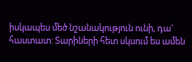իսկապես մեծ նշանակություն ունի, դա' հաստատ: Տարիների հետ սկսում ես ամեն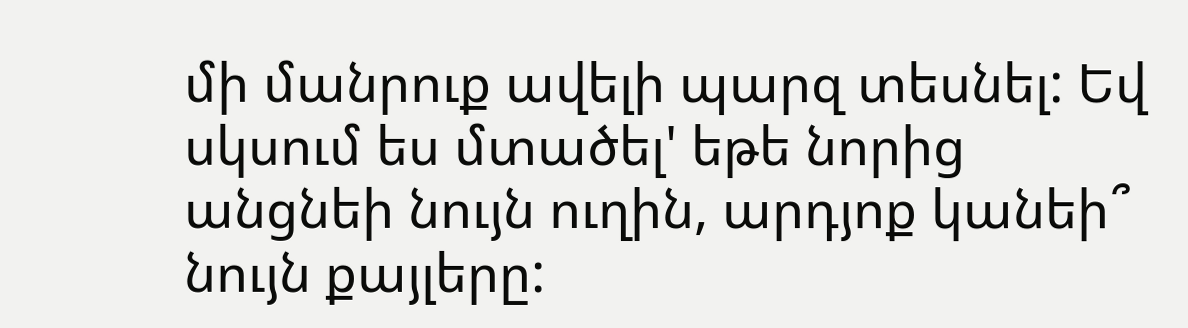մի մանրուք ավելի պարզ տեսնել: Եվ սկսում ես մտածել' եթե նորից անցնեի նույն ուղին, արդյոք կանեի՞ նույն քայլերը: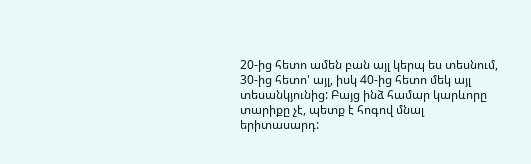20-ից հետո ամեն բան այլ կերպ ես տեսնում, 30-ից հետո' այլ, իսկ 40-ից հետո մեկ այլ տեսանկյունից: Բայց ինձ համար կարևորը տարիքը չէ, պետք է հոգով մնալ երիտասարդ: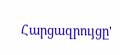Հարցազրույցը'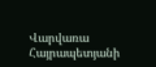Վարվառա Հայրապետյանի